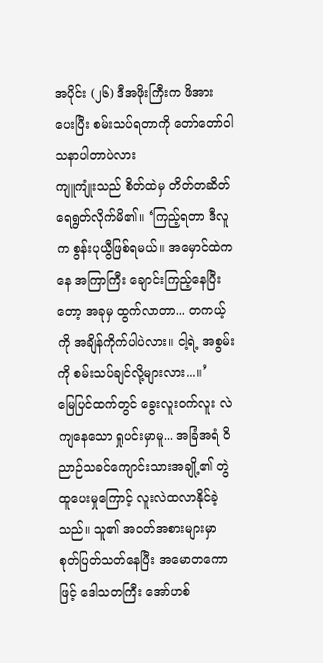အပိုင်း (၂၆) ဒီအဖိုးကြီးက ဖိအားပေးပြီး စမ်းသပ်ရတာကို တော်တော်ဝါသနာပါတာပဲလား
ကျူကျုံးသည် စိတ်ထဲမှ တိတ်တဆိတ် ရေရွတ်လိုက်မိ၏။ ‘ကြည့်ရတာ ဒီလူက စွန်းပုယွီဖြစ်ရမယ်။ အမှောင်ထဲကနေ အကြာကြီး ချောင်းကြည့်နေပြီးတော့ အခုမှ ထွက်လာတာ... တကယ့်ကို အချိန်ကိုက်ပါပဲလား။ ငါ့ရဲ့ အစွမ်းကို စမ်းသပ်ချင်လို့များလား...။’
မြေပြင်ထက်တွင် ခွေးလူးဝက်လူး လဲကျနေသော ရှုပင်းမှာမူ... အခြံအရံ ဝိညာဉ်သခင်ကျောင်းသားအချို့၏ တွဲထူပေးမှုကြောင့် လူးလဲထလာနိုင်ခဲ့သည်။ သူ၏ အဝတ်အစားများမှာ စုတ်ပြတ်သတ်နေပြီး အမောတကောဖြင့် ဒေါသတကြီး အော်ဟစ်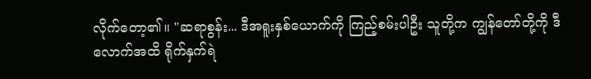လိုက်တော့၏။ "ဆရာစွန်း... ဒီအရူးနှစ်ယောက်ကို ကြည့်စမ်းပါဦး သူတို့က ကျွန်တော်တို့ကို ဒီလောက်အထိ ရိုက်နှက်ရဲ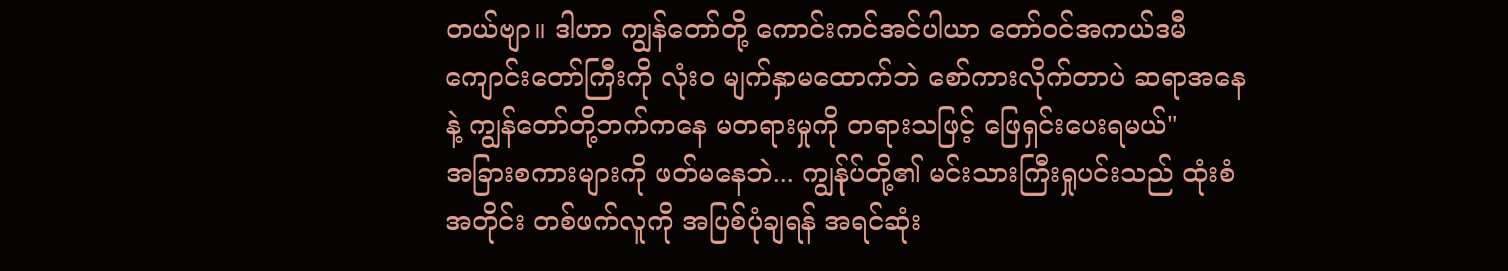တယ်ဗျာ။ ဒါဟာ ကျွန်တော်တို့ ကောင်းကင်အင်ပါယာ တော်ဝင်အကယ်ဒမီကျောင်းတော်ကြီးကို လုံးဝ မျက်နှာမထောက်ဘဲ စော်ကားလိုက်တာပဲ ဆရာအနေနဲ့ ကျွန်တော်တို့ဘက်ကနေ မတရားမှုကို တရားသဖြင့် ဖြေရှင်းပေးရမယ်"
အခြားစကားများကို ဖတ်မနေဘဲ... ကျွန်ုပ်တို့၏ မင်းသားကြီးရှုပင်းသည် ထုံးစံအတိုင်း တစ်ဖက်လူကို အပြစ်ပုံချရန် အရင်ဆုံး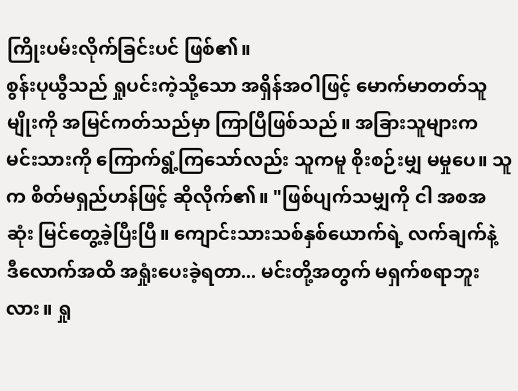ကြိုးပမ်းလိုက်ခြင်းပင် ဖြစ်၏။
စွန်းပုယွီသည် ရှုပင်းကဲ့သို့သော အရှိန်အဝါဖြင့် မောက်မာတတ်သူမျိုးကို အမြင်ကတ်သည်မှာ ကြာပြီဖြစ်သည်။ အခြားသူများက မင်းသားကို ကြောက်ရွံ့ကြသော်လည်း သူကမူ စိုးစဉ်းမျှ မမှုပေ။ သူက စိတ်မရှည်ဟန်ဖြင့် ဆိုလိုက်၏။ "ဖြစ်ပျက်သမျှကို ငါ အစအဆုံး မြင်တွေ့ခဲ့ပြီးပြီ။ ကျောင်းသားသစ်နှစ်ယောက်ရဲ့ လက်ချက်နဲ့ ဒီလောက်အထိ အရှုံးပေးခဲ့ရတာ... မင်းတို့အတွက် မရှက်စရာဘူးလား။ ရှု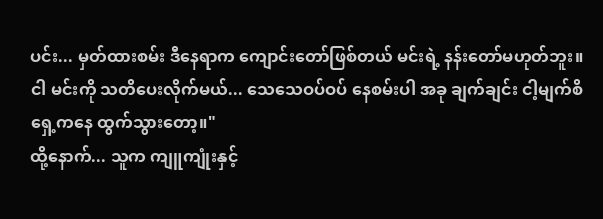ပင်း... မှတ်ထားစမ်း ဒီနေရာက ကျောင်းတော်ဖြစ်တယ် မင်းရဲ့ နန်းတော်မဟုတ်ဘူး။ ငါ မင်းကို သတိပေးလိုက်မယ်... သေသေဝပ်ဝပ် နေစမ်းပါ အခု ချက်ချင်း ငါ့မျက်စိရှေ့ကနေ ထွက်သွားတော့။"
ထို့နောက်... သူက ကျူကျုံးနှင့်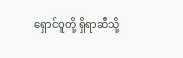ရှောင်ဝူတို့ ရှိရာဆီသို့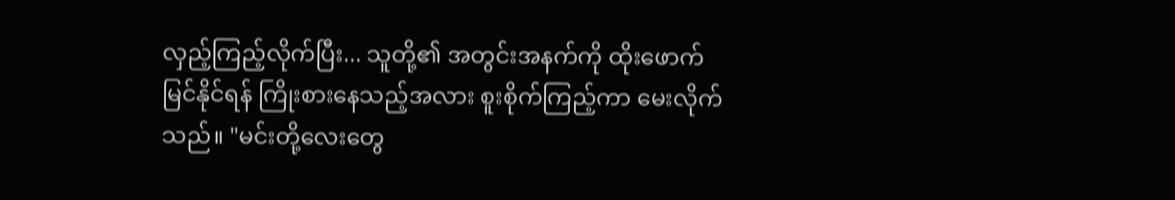လှည့်ကြည့်လိုက်ပြီး... သူတို့၏ အတွင်းအနက်ကို ထိုးဖောက်မြင်နိုင်ရန် ကြိုးစားနေသည့်အလား စူးစိုက်ကြည့်ကာ မေးလိုက်သည်။ "မင်းတို့လေးတွေ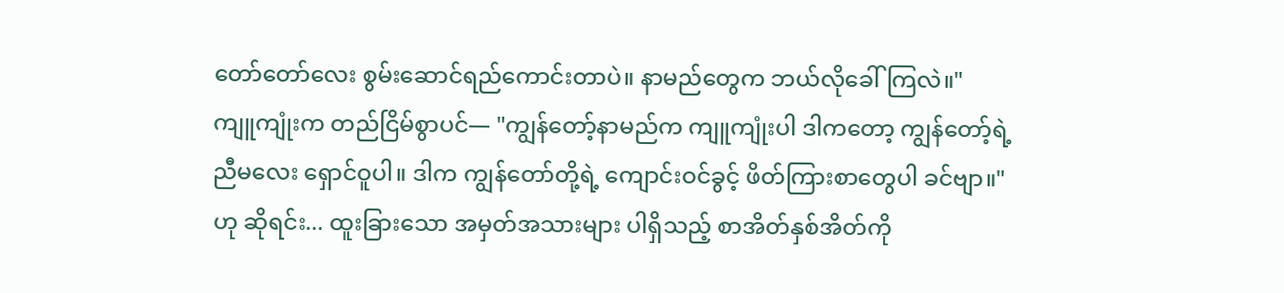တော်တော်လေး စွမ်းဆောင်ရည်ကောင်းတာပဲ။ နာမည်တွေက ဘယ်လိုခေါ်ကြလဲ။"
ကျူကျုံးက တည်ငြိမ်စွာပင်— "ကျွန်တော့်နာမည်က ကျူကျုံးပါ ဒါကတော့ ကျွန်တော့်ရဲ့ ညီမလေး ရှောင်ဝူပါ။ ဒါက ကျွန်တော်တို့ရဲ့ ကျောင်းဝင်ခွင့် ဖိတ်ကြားစာတွေပါ ခင်ဗျာ။" ဟု ဆိုရင်း... ထူးခြားသော အမှတ်အသားများ ပါရှိသည့် စာအိတ်နှစ်အိတ်ကို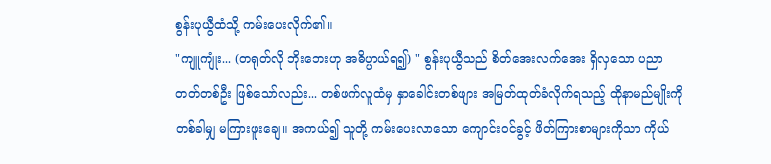စွန်းပုယွီထံသို့ ကမ်းပေးလိုက်၏။
"ကျူကျုံး... (တရုတ်လို ဘိုးဘေးဟု အဓိပ္ပာယ်ရ၍) " စွန်းပုယွီသည် စိတ်အေးလက်အေး ရှိလှသော ပညာတတ်တစ်ဦး ဖြစ်သော်လည်း... တစ်ဖက်လူထံမှ နှာခေါင်းတစ်ဖျား အမြတ်ထုတ်ခံလိုက်ရသည့် ထိုနာမည်မျိုးကို တစ်ခါမျှ မကြားဖူးချေ။ အကယ်၍ သူတို့ ကမ်းပေးလာသော ကျောင်းဝင်ခွင့် ဖိတ်ကြားစာများကိုသာ ကိုယ်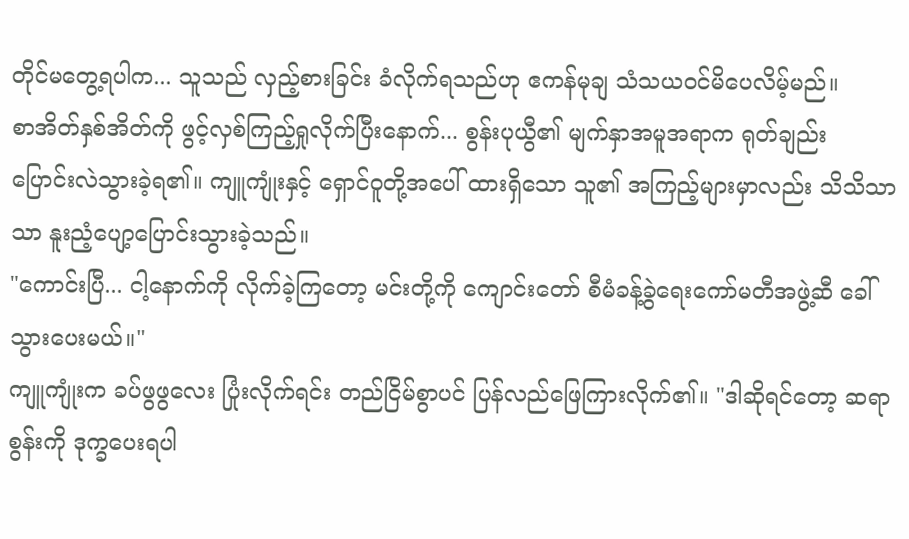တိုင်မတွေ့ရပါက... သူသည် လှည့်စားခြင်း ခံလိုက်ရသည်ဟု ဧကန်မုချ သံသယဝင်မိပေလိမ့်မည်။
စာအိတ်နှစ်အိတ်ကို ဖွင့်လှစ်ကြည့်ရှုလိုက်ပြီးနောက်... စွန်းပုယွီ၏ မျက်နှာအမူအရာက ရုတ်ချည်း ပြောင်းလဲသွားခဲ့ရ၏။ ကျူကျုံးနှင့် ရှောင်ဝူတို့အပေါ် ထားရှိသော သူ၏ အကြည့်များမှာလည်း သိသိသာသာ နူးညံ့ပျော့ပြောင်းသွားခဲ့သည်။
"ကောင်းပြီ... ငါ့နောက်ကို လိုက်ခဲ့ကြတော့ မင်းတို့ကို ကျောင်းတော် စီမံခန့်ခွဲရေးကော်မတီအဖွဲ့ဆီ ခေါ်သွားပေးမယ်။"
ကျူကျုံးက ခပ်ဖွဖွလေး ပြုံးလိုက်ရင်း တည်ငြိမ်စွာပင် ပြန်လည်ဖြေကြားလိုက်၏။ "ဒါဆိုရင်တော့ ဆရာစွန်းကို ဒုက္ခပေးရပါ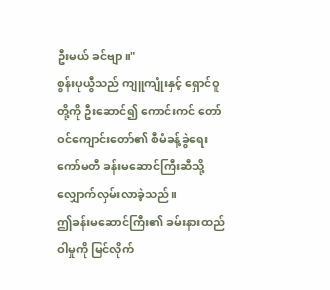ဦးမယ် ခင်ဗျာ။"
စွန်းပုယွီသည် ကျူကျုံးနှင့် ရှောင်ဝူတို့ကို ဦးဆောင်၍ ကောင်းကင် တော်ဝင်ကျောင်းတော်၏ စီမံခန့်ခွဲရေးကော်မတီ ခန်းမဆောင်ကြီးဆီသို့ လျှောက်လှမ်းလာခဲ့သည်။
ဤခန်းမဆောင်ကြီး၏ ခမ်းနားထည်ဝါမှုကို မြင်လိုက်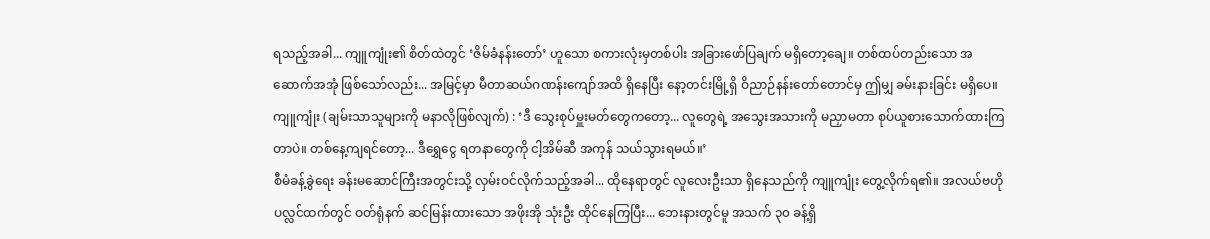ရသည့်အခါ... ကျူကျုံး၏ စိတ်ထဲတွင် ‘ဇိမ်ခံနန်းတော်’ ဟူသော စကားလုံးမှတစ်ပါး အခြားဖော်ပြချက် မရှိတော့ချေ။ တစ်ထပ်တည်းသော အဆောက်အအုံ ဖြစ်သော်လည်း... အမြင့်မှာ မီတာဆယ်ဂဏန်းကျော်အထိ ရှိနေပြီး နော့တင်းမြို့ရှိ ဝိညာဉ်နန်းတော်တောင်မှ ဤမျှ ခမ်းနားခြင်း မရှိပေ။
ကျူကျုံး (ချမ်းသာသူများကို မနာလိုဖြစ်လျက်) : ‘ဒီ သွေးစုပ်မှူးမတ်တွေကတော့... လူတွေရဲ့ အသွေးအသားကို မညှာမတာ စုပ်ယူစားသောက်ထားကြတာပဲ။ တစ်နေ့ကျရင်တော့... ဒီရွှေငွေ ရတနာတွေကို ငါ့အိမ်ဆီ အကုန် သယ်သွားရမယ်။’
စီမံခန့်ခွဲရေး ခန်းမဆောင်ကြီးအတွင်းသို့ လှမ်းဝင်လိုက်သည့်အခါ... ထိုနေရာတွင် လူလေးဦးသာ ရှိနေသည်ကို ကျူကျုံး တွေ့လိုက်ရ၏။ အလယ်ဗဟို ပလ္လင်ထက်တွင် ဝတ်ရုံနက် ဆင်မြန်းထားသော အဖိုးအို သုံးဦး ထိုင်နေကြပြီး... ဘေးနားတွင်မူ အသက် ၃၀ ခန့်ရှိ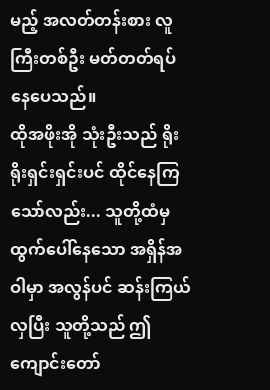မည့် အလတ်တန်းစား လူကြီးတစ်ဦး မတ်တတ်ရပ်နေပေသည်။
ထိုအဖိုးအို သုံးဦးသည် ရိုးရိုးရှင်းရှင်းပင် ထိုင်နေကြသော်လည်း... သူတို့ထံမှ ထွက်ပေါ်နေသော အရှိန်အဝါမှာ အလွန်ပင် ဆန်းကြယ်လှပြီး သူတို့သည် ဤကျောင်းတော်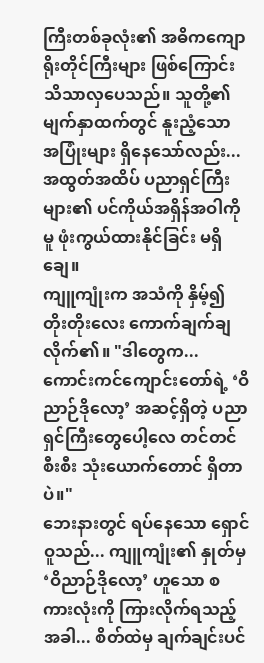ကြီးတစ်ခုလုံး၏ အဓိကကျောရိုးတိုင်ကြီးများ ဖြစ်ကြောင်း သိသာလှပေသည်။ သူတို့၏ မျက်နှာထက်တွင် နူးညံ့သော အပြုံးများ ရှိနေသော်လည်း... အထွတ်အထိပ် ပညာရှင်ကြီးများ၏ ပင်ကိုယ်အရှိန်အဝါကိုမူ ဖုံးကွယ်ထားနိုင်ခြင်း မရှိချေ။
ကျူကျုံးက အသံကို နှိမ့်၍ တိုးတိုးလေး ကောက်ချက်ချလိုက်၏။ "ဒါတွေက... ကောင်းကင်ကျောင်းတော်ရဲ့ ‘ဝိညာဉ်ဒိုလော့’ အဆင့်ရှိတဲ့ ပညာရှင်ကြီးတွေပေါ့လေ တင်တင်စီးစီး သုံးယောက်တောင် ရှိတာပဲ။"
ဘေးနားတွင် ရပ်နေသော ရှောင်ဝူသည်... ကျူကျုံး၏ နှုတ်မှ ‘ဝိညာဉ်ဒိုလော့’ ဟူသော စကားလုံးကို ကြားလိုက်ရသည့်အခါ... စိတ်ထဲမှ ချက်ချင်းပင်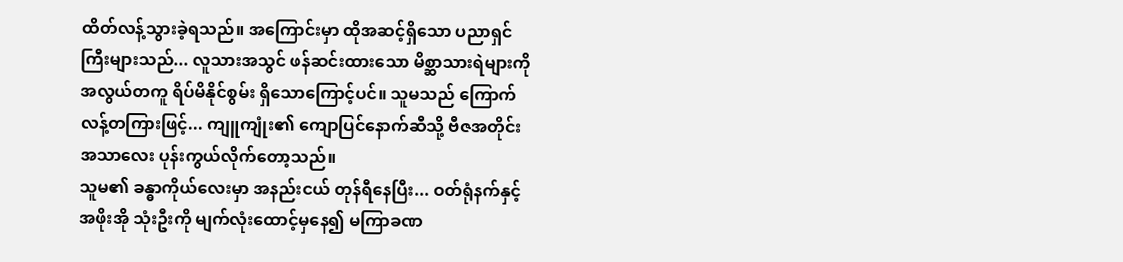ထိတ်လန့်သွားခဲ့ရသည်။ အကြောင်းမှာ ထိုအဆင့်ရှိသော ပညာရှင်ကြီးများသည်... လူသားအသွင် ဖန်ဆင်းထားသော မိစ္ဆာသားရဲများကို အလွယ်တကူ ရိပ်မိနိုင်စွမ်း ရှိသောကြောင့်ပင်။ သူမသည် ကြောက်လန့်တကြားဖြင့်... ကျူကျုံး၏ ကျောပြင်နောက်ဆီသို့ ဗီဇအတိုင်း အသာလေး ပုန်းကွယ်လိုက်တော့သည်။
သူမ၏ ခန္ဓာကိုယ်လေးမှာ အနည်းငယ် တုန်ရီနေပြီး... ဝတ်ရုံနက်နှင့် အဖိုးအို သုံးဦးကို မျက်လုံးထောင့်မှနေ၍ မကြာခဏ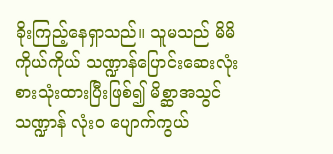ခိုးကြည့်နေရှာသည်။ သူမသည် မိမိကိုယ်ကိုယ် သဏ္ဍာန်ပြောင်းဆေးလုံး စားသုံးထားပြီးဖြစ်၍ မိစ္ဆာအသွင် သဏ္ဍာန် လုံးဝ ပျောက်ကွယ်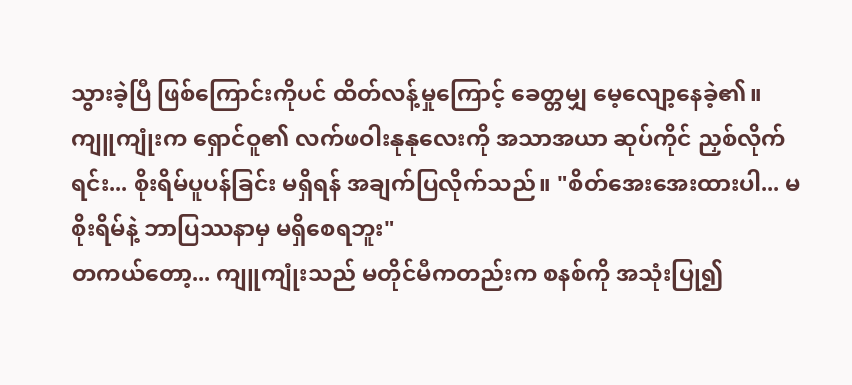သွားခဲ့ပြီ ဖြစ်ကြောင်းကိုပင် ထိတ်လန့်မှုကြောင့် ခေတ္တမျှ မေ့လျော့နေခဲ့၏။
ကျူကျုံးက ရှောင်ဝူ၏ လက်ဖဝါးနုနုလေးကို အသာအယာ ဆုပ်ကိုင် ညှစ်လိုက်ရင်း... စိုးရိမ်ပူပန်ခြင်း မရှိရန် အချက်ပြလိုက်သည်။ "စိတ်အေးအေးထားပါ... မစိုးရိမ်နဲ့ ဘာပြဿနာမှ မရှိစေရဘူး"
တကယ်တော့... ကျူကျုံးသည် မတိုင်မီကတည်းက စနစ်ကို အသုံးပြု၍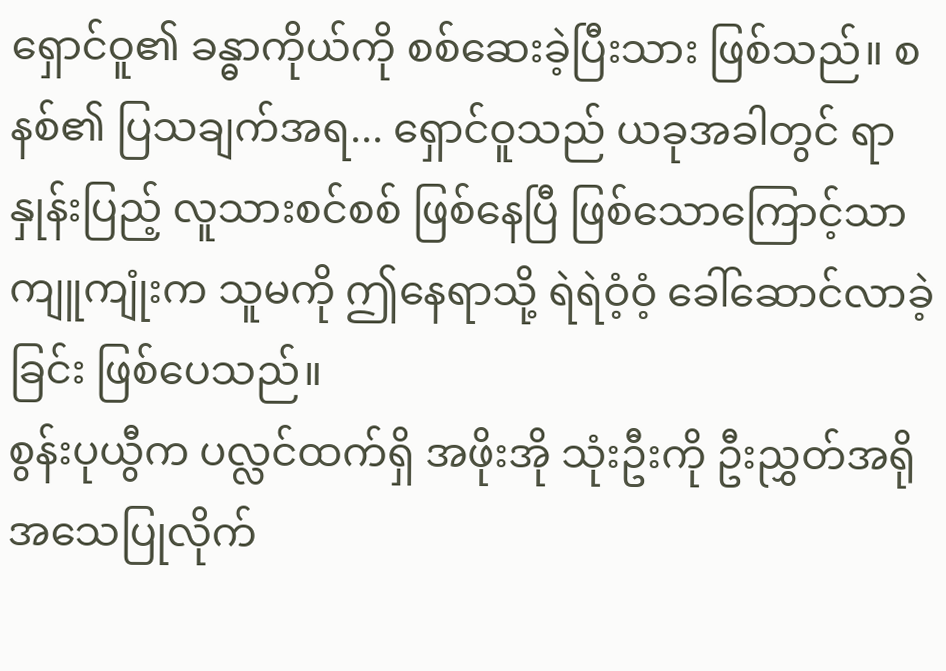ရှောင်ဝူ၏ ခန္ဓာကိုယ်ကို စစ်ဆေးခဲ့ပြီးသား ဖြစ်သည်။ စနစ်၏ ပြသချက်အရ... ရှောင်ဝူသည် ယခုအခါတွင် ရာနှုန်းပြည့် လူသားစင်စစ် ဖြစ်နေပြီ ဖြစ်သောကြောင့်သာ ကျူကျုံးက သူမကို ဤနေရာသို့ ရဲရဲဝံ့ဝံ့ ခေါ်ဆောင်လာခဲ့ခြင်း ဖြစ်ပေသည်။
စွန်းပုယွီက ပလ္လင်ထက်ရှိ အဖိုးအို သုံးဦးကို ဦးညွှတ်အရိုအသေပြုလိုက်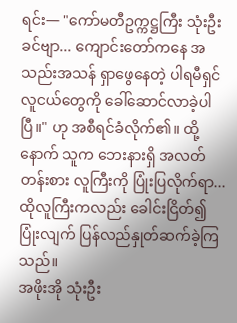ရင်း— "ကော်မတီဥက္ကဋ္ဌကြီး သုံးဦးခင်ဗျာ... ကျောင်းတော်ကနေ အသည်းအသန် ရှာဖွေနေတဲ့ ပါရမီရှင် လူငယ်တွေကို ခေါ်ဆောင်လာခဲ့ပါပြီ။" ဟု အစီရင်ခံလိုက်၏။ ထို့နောက် သူက ဘေးနားရှိ အလတ်တန်းစား လူကြီးကို ပြုံးပြလိုက်ရာ... ထိုလူကြီးကလည်း ခေါင်းငြိတ်၍ ပြုံးလျက် ပြန်လည်နှုတ်ဆက်ခဲ့ကြသည်။
အဖိုးအို သုံးဦး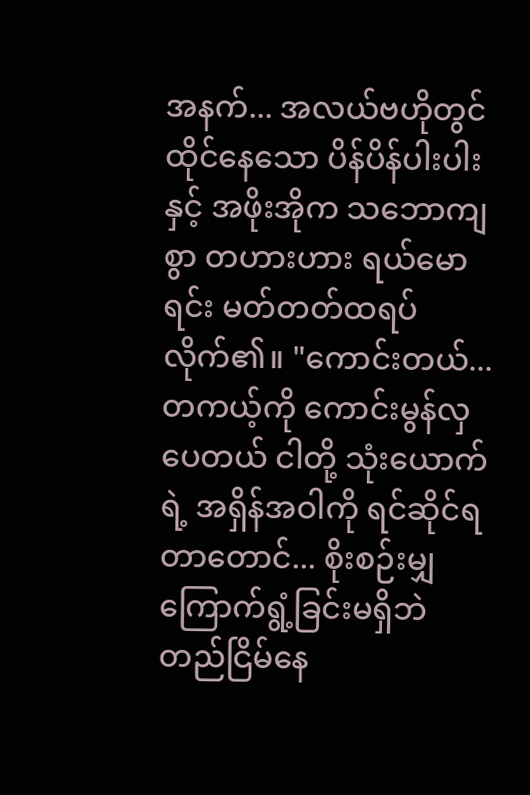အနက်... အလယ်ဗဟိုတွင် ထိုင်နေသော ပိန်ပိန်ပါးပါးနှင့် အဖိုးအိုက သဘောကျစွာ တဟားဟား ရယ်မောရင်း မတ်တတ်ထရပ်လိုက်၏။ "ကောင်းတယ်... တကယ့်ကို ကောင်းမွန်လှပေတယ် ငါတို့ သုံးယောက်ရဲ့ အရှိန်အဝါကို ရင်ဆိုင်ရတာတောင်... စိုးစဉ်းမျှ ကြောက်ရွံ့ခြင်းမရှိဘဲ တည်ငြိမ်နေ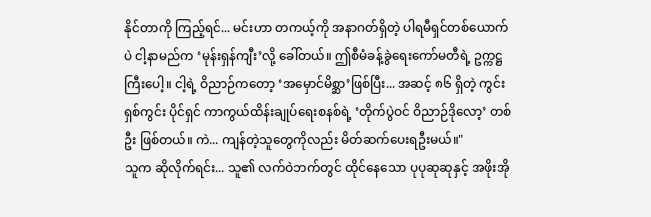နိုင်တာကို ကြည့်ရင်... မင်းဟာ တကယ့်ကို အနာဂတ်ရှိတဲ့ ပါရမီရှင်တစ်ယောက်ပဲ ငါ့နာမည်က ‘မုန်းရှန်ကျီး’လို့ ခေါ်တယ်။ ဤစီမံခန့်ခွဲရေးကော်မတီရဲ့ ဥက္ကဋ္ဌကြီးပေါ့။ ငါ့ရဲ့ ဝိညာဉ်ကတော့ ‘အမှောင်မိစ္ဆာ’ဖြစ်ပြီး... အဆင့် ၈၆ ရှိတဲ့ ကွင်းရှစ်ကွင်း ပိုင်ရှင် ကာကွယ်ထိန်းချုပ်ရေးစနစ်ရဲ့ ‘တိုက်ပွဲဝင် ဝိညာဉ်ဒိုလော့’ တစ်ဦး ဖြစ်တယ်။ ကဲ... ကျန်တဲ့သူတွေကိုလည်း မိတ်ဆက်ပေးရဦးမယ်။"
သူက ဆိုလိုက်ရင်း... သူ၏ လက်ဝဲဘက်တွင် ထိုင်နေသော ပုပုဆုဆုနှင့် အဖိုးအို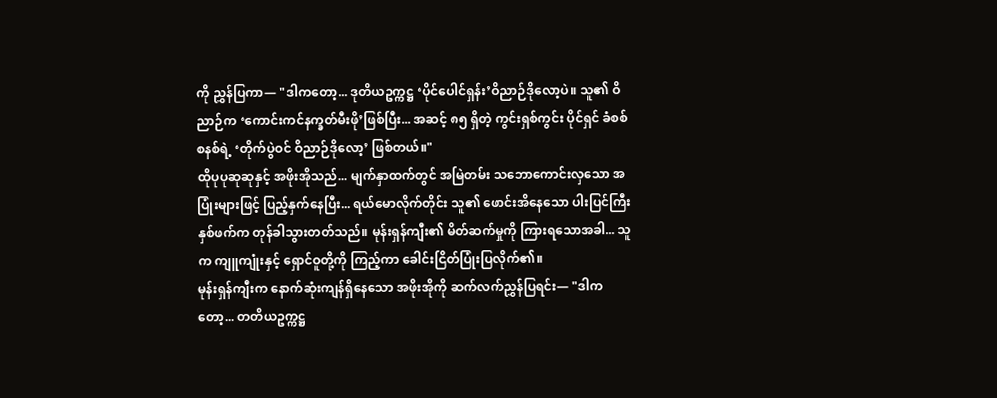ကို ညွှန်ပြကာ— "ဒါကတော့... ဒုတိယဥက္ကဋ္ဌ ‘ပိုင်ပေါင်ရှန်း’ဝိညာဉ်ဒိုလော့ပဲ။ သူ၏ ဝိညာဉ်က ‘ကောင်းကင်နက္ခတ်မီးဖို’ဖြစ်ပြီး... အဆင့် ၈၅ ရှိတဲ့ ကွင်းရှစ်ကွင်း ပိုင်ရှင် ခံစစ်စနစ်ရဲ့ ‘တိုက်ပွဲဝင် ဝိညာဉ်ဒိုလော့’ ဖြစ်တယ်။"
ထိုပုပုဆုဆုနှင့် အဖိုးအိုသည်... မျက်နှာထက်တွင် အမြဲတမ်း သဘောကောင်းလှသော အပြုံးများဖြင့် ပြည့်နှက်နေပြီး... ရယ်မောလိုက်တိုင်း သူ၏ ဖောင်းအိနေသော ပါးပြင်ကြီးနှစ်ဖက်က တုန်ခါသွားတတ်သည်။ မုန်းရှန်ကျီး၏ မိတ်ဆက်မှုကို ကြားရသောအခါ... သူက ကျူကျုံးနှင့် ရှောင်ဝူတို့ကို ကြည့်ကာ ခေါင်းငြိတ်ပြုံးပြလိုက်၏။
မုန်းရှန်ကျီးက နောက်ဆုံးကျန်ရှိနေသော အဖိုးအိုကို ဆက်လက်ညွှန်ပြရင်း— "ဒါကတော့... တတိယဥက္ကဋ္ဌ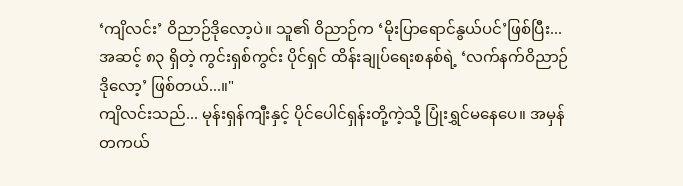‘ကျိလင်း’ ဝိညာဉ်ဒိုလော့ပဲ။ သူ၏ ဝိညာဉ်က ‘မိုးပြာရောင်နွယ်ပင်’ဖြစ်ပြီး... အဆင့် ၈၃ ရှိတဲ့ ကွင်းရှစ်ကွင်း ပိုင်ရှင် ထိန်းချုပ်ရေးစနစ်ရဲ့ ‘လက်နက်ဝိညာဉ်ဒိုလော့’ ဖြစ်တယ်...။"
ကျိလင်းသည်... မုန်းရှန်ကျီးနှင့် ပိုင်ပေါင်ရှန်းတို့ကဲ့သို့ ပြုံးရွှင်မနေပေ။ အမှန်တကယ်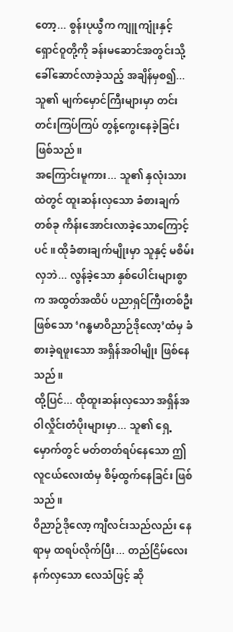တော့... စွန်းပုယွီက ကျူကျုံးနှင့် ရှောင်ဝူတို့ကို ခန်းမဆောင်အတွင်းသို့ ခေါ်ဆောင်လာခဲ့သည့် အချိန်မှစ၍... သူ၏ မျက်မှောင်ကြီးများမှာ တင်းတင်းကြပ်ကြပ် တွန့်ကွေးနေခဲ့ခြင်း ဖြစ်သည်။
အကြောင်းမူကား... သူ၏ နှလုံးသားထဲတွင် ထူးဆန်းလှသော ခံစားချက်တစ်ခု ကိန်းအောင်းလာခဲ့သောကြောင့်ပင်။ ထိုခံစားချက်မျိုးမှာ သူနှင့် မစိမ်းလှဘဲ... လွန်ခဲ့သော နှစ်ပေါင်းများစွာက အထွတ်အထိပ် ပညာရှင်ကြီးတစ်ဦးဖြစ်သော ‘ဂန္ဓမာဝိညာဉ်ဒိုလော့’ထံမှ ခံစားခဲ့ရဖူးသော အရှိန်အဝါမျိုး ဖြစ်နေသည်။
ထို့ပြင်... ထိုထူးဆန်းလှသော အရှိန်အဝါလှိုင်းတံပိုးများမှာ... သူ၏ ရှေ့မှောက်တွင် မတ်တတ်ရပ်နေသော ဤလူငယ်လေးထံမှ စိမ့်ထွက်နေခြင်း ဖြစ်သည်။
ဝိညာဉ်ဒိုလော့ ကျီလင်းသည်လည်း နေရာမှ ထရပ်လိုက်ပြီး... တည်ငြိမ်လေးနက်လှသော လေသံဖြင့် ဆို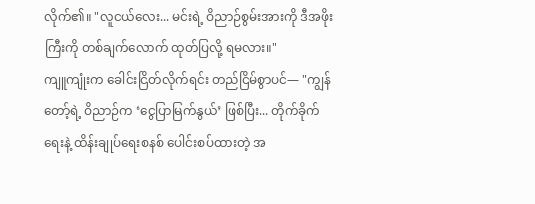လိုက်၏။ "လူငယ်လေး... မင်းရဲ့ ဝိညာဉ်စွမ်းအားကို ဒီအဖိုးကြီးကို တစ်ချက်လောက် ထုတ်ပြလို့ ရမလား။"
ကျူကျုံးက ခေါင်းငြိတ်လိုက်ရင်း တည်ငြိမ်စွာပင်— "ကျွန်တော့်ရဲ့ ဝိညာဉ်က ‘ငွေပြာမြက်နွယ်’ ဖြစ်ပြီး... တိုက်ခိုက်ရေးနဲ့ ထိန်းချုပ်ရေးစနစ် ပေါင်းစပ်ထားတဲ့ အ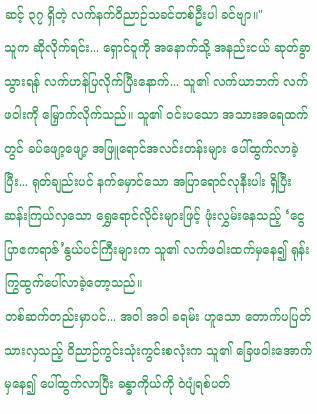ဆင့် ၃၇ ရှိတဲ့ လက်နက်ဝိညာဉ်သခင်တစ်ဦးပါ ခင်ဗျာ။"
သူက ဆိုလိုက်ရင်း... ရှောင်ဝူကို အနောက်သို့ အနည်းငယ် ဆုတ်ခွာသွားရန် လက်ဟန်ပြလိုက်ပြီးနောက်... သူ၏ လက်ယာဘက် လက်ဖဝါးကို မြှောက်လိုက်သည်။ သူ၏ ဝင်းပသော အသားအရေထက်တွင် ခပ်ဖျော့ဖျော့ အဖြူရောင်အလင်းတန်းများ ပေါ်ထွက်လာခဲ့ပြီး... ရုတ်ချည်းပင် နက်မှောင်သော အပြာရောင်လုနီးပါး ရှိပြီး ဆန်းကြယ်လှသော ရွှေရောင်လိုင်းများဖြင့် ဖုံးလွှမ်းနေသည့် ‘ငွေပြာဧကရာဇ်’နွယ်ပင်ကြီးများက သူ၏ လက်ဖဝါးထက်မှနေ၍ ရုန်းကြွထွက်ပေါ်လာခဲ့တော့သည်။
တစ်ဆက်တည်းမှာပင်... အဝါ အဝါ ခရမ်း ဟူသော တောက်ပပြတ်သားလှသည့် ဝိညာဉ်ကွင်းသုံးကွင်းစလုံးက သူ၏ ခြေဖဝါးအောက်မှနေ၍ ပေါ်ထွက်လာပြီး ခန္ဓာကိုယ်ကို ဝဲပျံရစ်ပတ်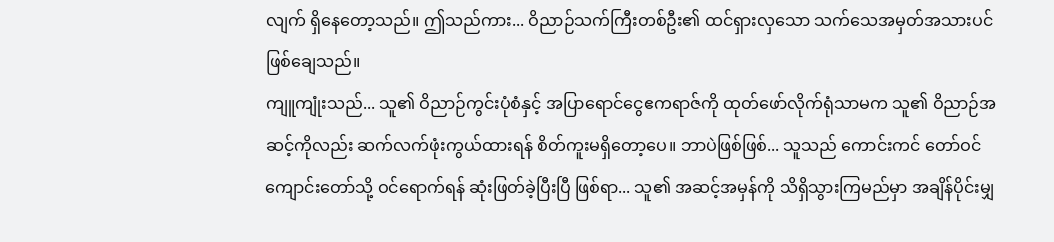လျက် ရှိနေတော့သည်။ ဤသည်ကား... ဝိညာဉ်သက်ကြီးတစ်ဦး၏ ထင်ရှားလှသော သက်သေအမှတ်အသားပင် ဖြစ်ချေသည်။
ကျူကျုံးသည်... သူ၏ ဝိညာဉ်ကွင်းပုံစံနှင့် အပြာရောင်ငွေဧကရာဇ်ကို ထုတ်ဖော်လိုက်ရုံသာမက သူ၏ ဝိညာဉ်အဆင့်ကိုလည်း ဆက်လက်ဖုံးကွယ်ထားရန် စိတ်ကူးမရှိတော့ပေ။ ဘာပဲဖြစ်ဖြစ်... သူသည် ကောင်းကင် တော်ဝင်ကျောင်းတော်သို့ ဝင်ရောက်ရန် ဆုံးဖြတ်ခဲ့ပြီးပြီ ဖြစ်ရာ... သူ၏ အဆင့်အမှန်ကို သိရှိသွားကြမည်မှာ အချိန်ပိုင်းမျှ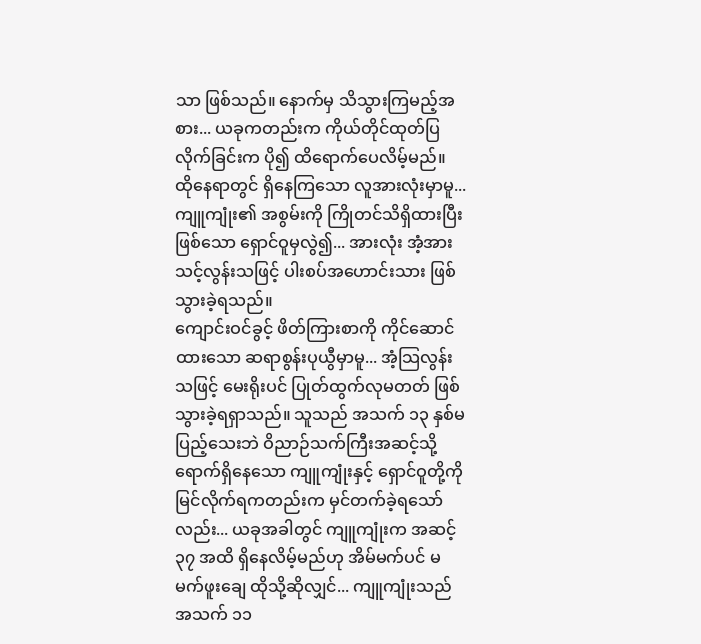သာ ဖြစ်သည်။ နောက်မှ သိသွားကြမည့်အစား... ယခုကတည်းက ကိုယ်တိုင်ထုတ်ပြလိုက်ခြင်းက ပို၍ ထိရောက်ပေလိမ့်မည်။
ထိုနေရာတွင် ရှိနေကြသော လူအားလုံးမှာမူ... ကျူကျုံး၏ အစွမ်းကို ကြိုတင်သိရှိထားပြီးဖြစ်သော ရှောင်ဝူမှလွဲ၍... အားလုံး အံ့အားသင့်လွန်းသဖြင့် ပါးစပ်အဟောင်းသား ဖြစ်သွားခဲ့ရသည်။
ကျောင်းဝင်ခွင့် ဖိတ်ကြားစာကို ကိုင်ဆောင်ထားသော ဆရာစွန်းပုယွီမှာမူ... အံ့သြလွန်းသဖြင့် မေးရိုးပင် ပြုတ်ထွက်လုမတတ် ဖြစ်သွားခဲ့ရရှာသည်။ သူသည် အသက် ၁၃ နှစ်မပြည့်သေးဘဲ ဝိညာဉ်သက်ကြီးအဆင့်သို့ ရောက်ရှိနေသော ကျူကျုံးနှင့် ရှောင်ဝူတို့ကို မြင်လိုက်ရကတည်းက မှင်တက်ခဲ့ရသော်လည်း... ယခုအခါတွင် ကျူကျုံးက အဆင့် ၃၇ အထိ ရှိနေလိမ့်မည်ဟု အိမ်မက်ပင် မမက်ဖူးချေ ထိုသို့ဆိုလျှင်... ကျူကျုံးသည် အသက် ၁၁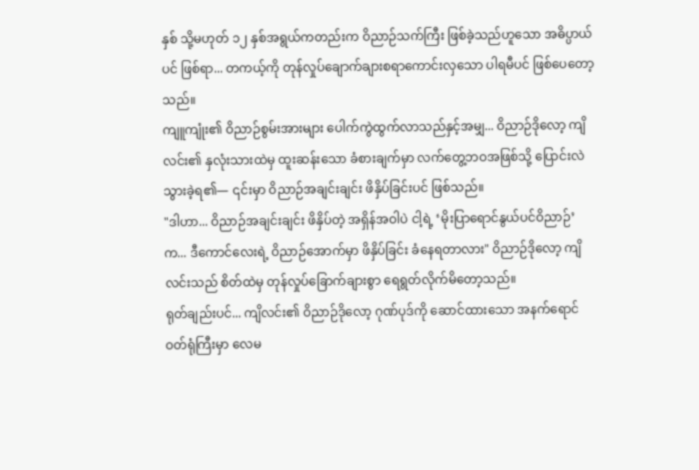နှစ် သို့မဟုတ် ၁၂ နှစ်အရွယ်ကတည်းက ဝိညာဉ်သက်ကြီး ဖြစ်ခဲ့သည်ဟူသော အဓိပ္ပာယ်ပင် ဖြစ်ရာ... တကယ့်ကို တုန်လှုပ်ချောက်ချားစရာကောင်းလှသော ပါရမီပင် ဖြစ်ပေတော့သည်။
ကျူကျုံး၏ ဝိညာဉ်စွမ်းအားများ ပေါက်ကွဲထွက်လာသည်နှင့်အမျှ... ဝိညာဉ်ဒိုလော့ ကျိလင်း၏ နှလုံးသားထဲမှ ထူးဆန်းသော ခံစားချက်မှာ လက်တွေ့ဘဝအဖြစ်သို့ ပြောင်းလဲသွားခဲ့ရ၏— ၎င်းမှာ ဝိညာဉ်အချင်းချင်း ဖိနှိပ်ခြင်းပင် ဖြစ်သည်။
"ဒါဟာ... ဝိညာဉ်အချင်းချင်း ဖိနှိပ်တဲ့ အရှိန်အဝါပဲ ငါ့ရဲ့ ‘မိုးပြာရောင်နွယ်ပင်ဝိညာဉ်’ က... ဒီကောင်လေးရဲ့ ဝိညာဉ်အောက်မှာ ဖိနှိပ်ခြင်း ခံနေရတာလား" ဝိညာဉ်ဒိုလော့ ကျိလင်းသည် စိတ်ထဲမှ တုန်လှုပ်ခြောက်ချားစွာ ရေရွတ်လိုက်မိတော့သည်။
ရုတ်ချည်းပင်... ကျိလင်း၏ ဝိညာဉ်ဒိုလော့ ဂုဏ်ပုဒ်ကို ဆောင်ထားသော အနက်ရောင်ဝတ်ရုံကြီးမှာ လေမ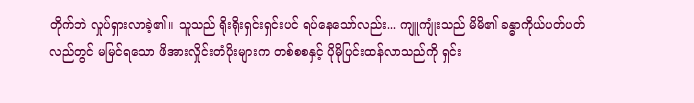တိုက်ဘဲ လှုပ်ရှားလာခဲ့၏။ သူသည် ရိုးရိုးရှင်းရှင်းပင် ရပ်နေသော်လည်း... ကျူကျုံးသည် မိမိ၏ ခန္ဓာကိုယ်ပတ်ပတ်လည်တွင် မမြင်ရသော ဖိအားလှိုင်းတံပိုးများက တစ်စစနှင့် ပိုမိုပြင်းထန်လာသည်ကို ရှင်း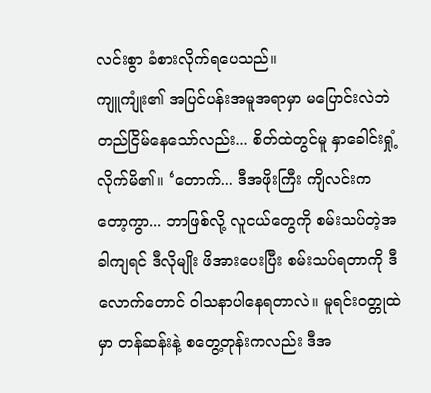လင်းစွာ ခံစားလိုက်ရပေသည်။
ကျူကျုံး၏ အပြင်ပန်းအမူအရာမှာ မပြောင်းလဲဘဲ တည်ငြိမ်နေသော်လည်း... စိတ်ထဲတွင်မူ နှာခေါင်းရှုံ့လိုက်မိ၏။ ‘တောက်... ဒီအဖိုးကြီး ကျိလင်းကတော့ကွာ... ဘာဖြစ်လို့ လူငယ်တွေကို စမ်းသပ်တဲ့အခါကျရင် ဒီလိုမျိုး ဖိအားပေးပြီး စမ်းသပ်ရတာကို ဒီလောက်တောင် ဝါသနာပါနေရတာလဲ။ မူရင်းဝတ္တုထဲမှာ တန်ဆန်းနဲ့ စတွေ့တုန်းကလည်း ဒီအ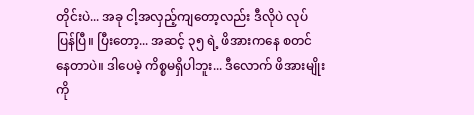တိုင်းပဲ... အခု ငါ့အလှည့်ကျတော့လည်း ဒီလိုပဲ လုပ်ပြန်ပြီ။ ပြီးတော့... အဆင့် ၃၅ ရဲ့ ဖိအားကနေ စတင်နေတာပဲ။ ဒါပေမဲ့ ကိစ္စမရှိပါဘူး... ဒီလောက် ဖိအားမျိုးကို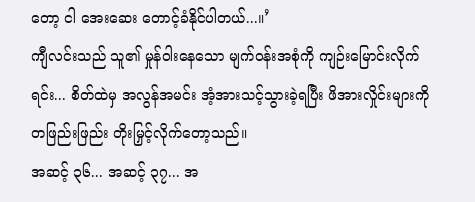တော့ ငါ အေးဆေး တောင့်ခံနိုင်ပါတယ်...။’
ကျီလင်းသည် သူ၏ မှုန်ဝါးနေသော မျက်ဝန်းအစုံကို ကျဉ်းမြောင်းလိုက်ရင်း... စိတ်ထဲမှ အလွန်အမင်း အံ့အားသင့်သွားခဲ့ရပြီး ဖိအားလှိုင်းများကို တဖြည်းဖြည်း တိုးမြှင့်လိုက်တော့သည်။
အဆင့် ၃၆... အဆင့် ၃၇... အ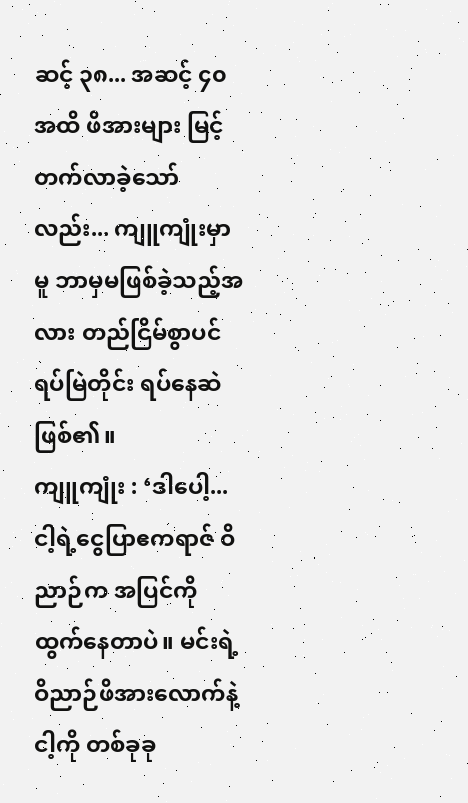ဆင့် ၃၈... အဆင့် ၄၀ အထိ ဖိအားများ မြင့်တက်လာခဲ့သော်လည်း... ကျူကျုံးမှာမူ ဘာမှမဖြစ်ခဲ့သည့်အလား တည်ငြိမ်စွာပင် ရပ်မြဲတိုင်း ရပ်နေဆဲဖြစ်၏။
ကျူကျုံး : ‘ဒါပေါ့... ငါ့ရဲ့ငွေပြာဧကရာဇ် ဝိညာဉ်က အပြင်ကို ထွက်နေတာပဲ။ မင်းရဲ့ ဝိညာဉ်ဖိအားလောက်နဲ့ ငါ့ကို တစ်ခုခု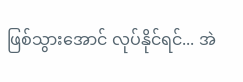ဖြစ်သွားအောင် လုပ်နိုင်ရင်... အဲ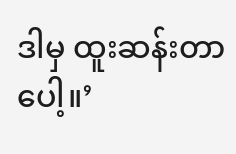ဒါမှ ထူးဆန်းတာပေါ့။’